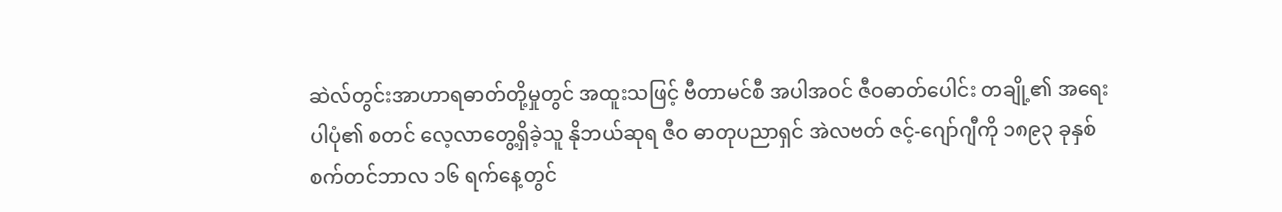ဆဲလ်တွင်းအာဟာရဓာတ်တို့မှုတွင် အထူးသဖြင့် ဗီတာမင်စီ အပါအဝင် ဇီဝဓာတ်ပေါင်း တချို့၏ အရေးပါပုံ၏ စတင် လေ့လာတွေ့ရှိခဲ့သူ နိုဘယ်ဆုရ ဇီဝ ဓာတုပညာရှင် အဲလဗတ် ဇင့်-ဂျော်ဂျီကို ၁၈၉၃ ခုနှစ် စက်တင်ဘာလ ၁၆ ရက်နေ့တွင်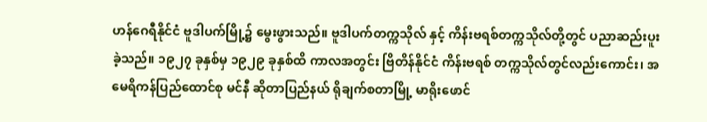ဟန်ဂေရီနိုင်ငံ ဗူဒါပက်မြို့၌ မွေးဖွားသည်။ ဗူဒါပက်တက္ကသိုလ် နှင့် ကိန်းဗရစ်တက္ကသိုလ်တို့တွင် ပညာဆည်းပူးခဲ့သည်။ ၁၉၂၇ ခုနှစ်မှ ၁၉၂၉ ခုနှစ်ထိ ကာလအတွင်း ဗြိတိန်နိုင်ငံ ကိန်းဗရစ် တက္ကသိုလ်တွင်လည်းကောင်း၊ အမေရိကန်ပြည်ထောင်စု မင်နီ ဆိုတာပြည်နယ် ရိုချက်စတာမြို့ မာရိုးဖောင်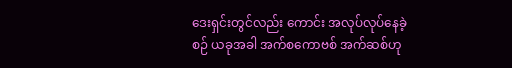ဒေးရှင်းတွင်လည်း ကောင်း အလုပ်လုပ်နေခဲ့စဉ် ယခုအခါ အက်စကောဗစ် အက်ဆစ်ဟု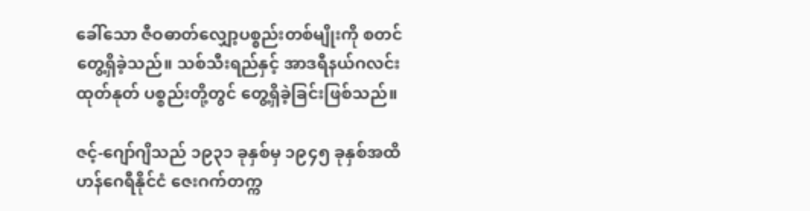ခေါ်သော ဇီဝဓာတ်လျှော့ပစ္စည်းတစ်မျိုးကို စတင် တွေ့ရှိခဲ့သည်။ သစ်သီးရည်နှင့် အာဒရီနယ်ဂလင်း ထုတ်နုတ် ပစ္စည်းတို့တွင် တွေ့ရှိခဲ့ခြင်းဖြစ်သည်။

ဇင့်-ဂျော်ဂျိသည် ၁၉၃၁ ခုနှစ်မှ ၁၉၄၅ ခုနှစ်အထိ ဟန်ဂေရီနိုင်ငံ ဇေးဂက်တက္က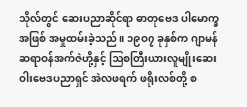သိုလ်တွင် ဆေးပညာဆိုင်ရာ ဓာတုဗေဒ ပါမောက္ခအဖြစ် အမှုထမ်းခဲ့သည်။ ၁၉ဝ၇ ခုနှစ်က ဂျာမန် ဆရာဝန်အက်ဇဲဟို့နှင့် ဩစတြီးယားလူမျိုးဆေးဝါးဗေဒပညာရှင် အဲလဖရက် ဖရိုးလစ်တို့ စ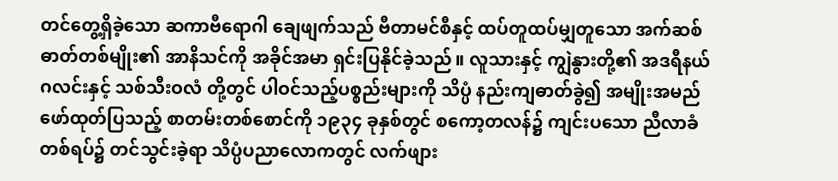တင်တွေ့ရှိခဲ့သော ဆကာဗီရောဂါ ချေဖျက်သည် ဗီတာမင်စီနှင့် ထပ်တူထပ်မျှတူသော အက်ဆစ် ဓာတ်တစ်မျိုး၏ အာနိသင်ကို အခိုင်အမာ ရှင်းပြနိုင်ခဲ့သည်။ လူသားနှင့် ကျွဲနွားတို့၏ အဒရီနယ်ဂလင်းနှင့် သစ်သီးဝလံ တို့တွင် ပါဝင်သည့်ပစ္စည်းများကို သိပ္ပံ နည်းကျဓာတ်ခွဲ၍ အမျိုးအမည် ဖော်ထုတ်ပြသည့် စာတမ်းတစ်စောင်ကို ၁၉၃၄ ခုနှစ်တွင် စကော့တလန်၌ ကျင်းပသော ညီလာခံတစ်ရပ်၌ တင်သွင်းခဲ့ရာ သိပ္ပံပညာလောကတွင် လက်ဖျား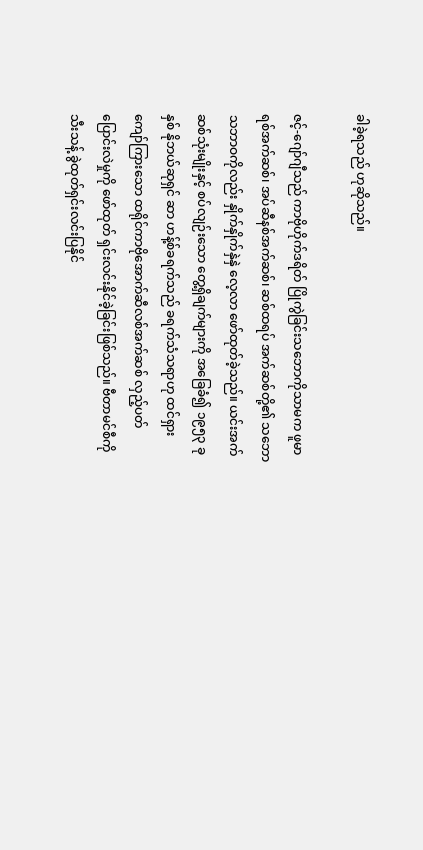ခါခဲ့ရသည် ဟုဆိုသည်။

ဇင့်-ဂျော်ဂျီသည် ကာဗိုဟိုက်ဒရိတ် ပြိုကွဲခြင်းသဘောကိုသာမက ဖူမာရစ်အက်ဆစ်၊ အပ်ဆီနစ်အက်ဆစ်၊ ဆစ်ထရပ် အက်ဆစ်တို့၏ သဘောသဘာဝကိုလည်း နှိုက်နှိုက်နှဲနှဲ လေ့လာ ဖော်ထုတ်ခဲ့သည်။ ယင်းအက်ဆစ်သုံးမျိုးနှင့် စပ်လျဉ်းသော တွေ့ရှိချက်များကို အခြေခံ၍ ၁၉၅၃ ခုနှစ် နိုဘယ်ဆုရှင် ဆာ ဟန့်စ်ခရက်သည် ခရက်သံသရာဟု ထင်ရှားကျော်ကြားသော ထရိုင်ကာဗိုအောက်ဆီလစ်အက်ဆစ် လှည့်ပတ် ပြောင်းလဲမှုကို ဖော်ထုတ် ရှင်းလင်းနိုင်ခဲ့ခြင်းဖြစ်သည်။ ဗီတာမင်စီကို သီးသန့် ခွဲထုတ်ရှင်းလင်းပြနိုင်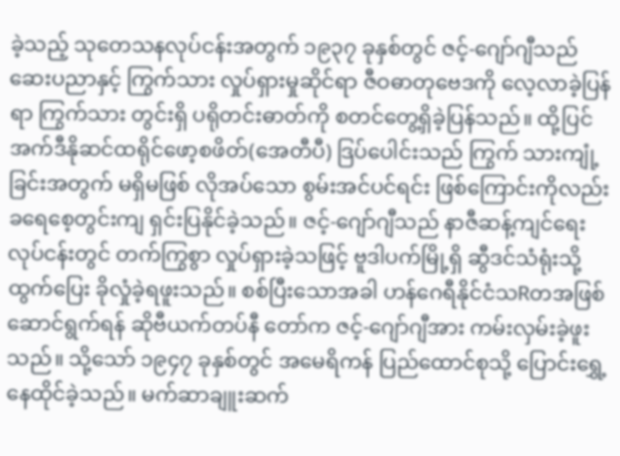ခဲ့သည့် သုတေသနလုပ်ငန်းအတွက် ၁၉၃၇ ခုနှစ်တွင် ဇင့်-ဂျော်ဂျီသည် ဆေးပညာနှင့် ကြွက်သား လှုပ်ရှားမှုဆိုင်ရာ ဇီဝဓာတုဗေဒကို လေ့လာခဲ့ပြန်ရာ ကြွက်သား တွင်းရှိ ပရိုတင်းဓာတ်ကို စတင်တွေ့ရှိခဲ့ပြန်သည်။ ထို့ပြင် အက်ဒီနိုဆင်ထရိုင်ဖော့စဖိတ်(အေတီပီ) ဒြပ်ပေါင်းသည် ကြွက် သားကျုံ့ခြင်းအတွက် မရှိမဖြစ် လိုအပ်သော စွမ်းအင်ပင်ရင်း ဖြစ်ကြောင်းကိုလည်း ခရေစေ့တွင်းကျ ရှင်းပြနိုင်ခဲ့သည်။ ဇင့်-ဂျော်ဂျီသည် နာဇီဆန့်ကျင်ရေးလုပ်ငန်းတွင် တက်ကြွစွာ လှုပ်ရှားခဲ့သဖြင့် ဗူဒါပက်မြို့ရှိ ဆွီဒင်သံရုံးသို့ ထွက်ပြေး ခိုလှုံခဲ့ရဖူးသည်။ စစ်ပြီးသောအခါ ဟန်ဂေရီနိုင်ငံသRတအဖြစ် ဆောင်ရွက်ရန် ဆိုဗီယက်တပ်နီ တော်က ဇင့်-ဂျော်ဂျီအား ကမ်းလှမ်းခဲ့ဖူးသည်။ သို့သော် ၁၉၄၇ ခုနှစ်တွင် အမေရိကန် ပြည်ထောင်စုသို့ ပြောင်းရွှေ့နေထိုင်ခဲ့သည်။ မက်ဆာချူးဆက်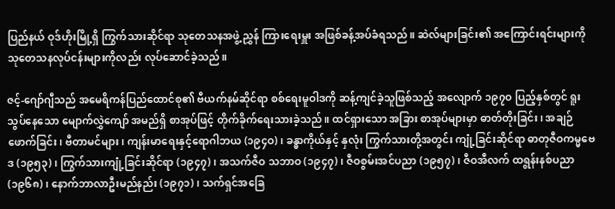ပြည်နယ် ဝုဒ်ဟိုးမြို့ရှိ ကြွက်သားဆိုင်ရာ သုတေသနအဖွဲ့ ညွှန် ကြားရေးမှူး အဖြစ်ခန့်အပ်ခံရသည်။ ဆဲလ်များခြင်း၏ အကြောင်းရင်းများကို သုတေသနလုပ်ငန်းများကိုလည်း လုပ်ဆောင်ခဲ့သည်။

ဇင့်-ဂျော်ဂျီသည် အမေရိကန်ပြည်ထောင်စု၏ ဗီယက်နမ်ဆိုင်ရာ စစ်ရေးမူဝါဒကို ဆန့်ကျင်ခဲ့သူဖြစ်သည့် အလျောက် ၁၉၇ဝ ပြည့်နှစ်တွင် ရူးသွပ်နေသော မျောက်လွှဲကျော် အမည်ရှိ စာအုပ်ဖြင့် တိုက်ခိုက်ရေးသားခဲ့သည်။ ထင်ရှားသော အခြား စာအုပ်များမှာ ဓာတ်တိုးခြင်း၊ အချဉ်ဖောက်ခြင်း၊ ဗီတာမင်များ၊ ကျန်းမာရေးနှင့်ရောဂါဘယ (၁၉၄ဝ)၊ ခန္ဓာကိုယ်နှင့် နှလုံး ကြွက်သားတို့အတွင်း ကျုံ့ခြင်းဆိုင်ရာ ဓာတုဇီဝကမ္မဗေဒ (၁၉၅၃)၊ ကြွက်သားကျုံ့ခြင်းဆိုင်ရာ (၁၉၄၇)၊ အသက်ဇီဝ သဘာဝ (၁၉၄၇)၊ ဇီဝစွမ်းအင်ပညာ (၁၉၅၇)၊ ဇီဝအီလက် ထရွန်းနစ်ပညာ (၁၉၆၈)၊ နောက်ဘာလာဦးမည်နည်း (၁၉၇၁)၊ သက်ရှင်အခြေ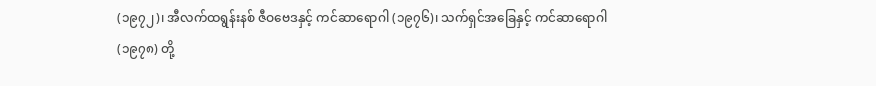(၁၉၇၂)၊ အီလက်ထရွန်းနစ် ဇီဝဗေဒနှင့် ကင်ဆာရောဂါ (၁၉၇၆)၊ သက်ရှင်အခြေနှင့် ကင်ဆာရောဂါ (၁၉၇၈) တို့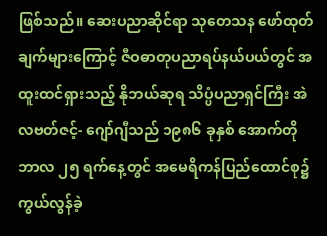ဖြစ်သည်။ ဆေးပညာဆိုင်ရာ သုတေသန ဖော်ထုတ်ချက်များကြောင့် ဇီဝဓာတုပညာရပ်နယ်ပယ်တွင် အထူးထင်ရှားသည့် နိုဘယ်ဆုရ သိပ္ပံပညာရှင်ကြီး အဲလဗတ်ဇင့်- ဂျော်ဂျီသည် ၁၉၈၆ ခုနှစ် အောက်တိုဘာလ ၂၅ ရက်နေ့တွင် အမေရိကန်ပြည်ထောင်စု၌ ကွယ်လွန်ခဲ့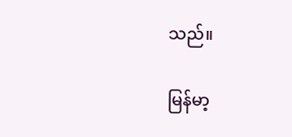သည်။

မြန်မာ့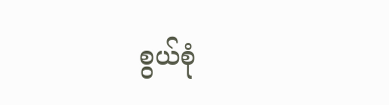စွယ်စုံ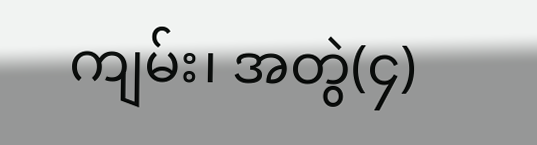ကျမ်း၊ အတွဲ(၄)